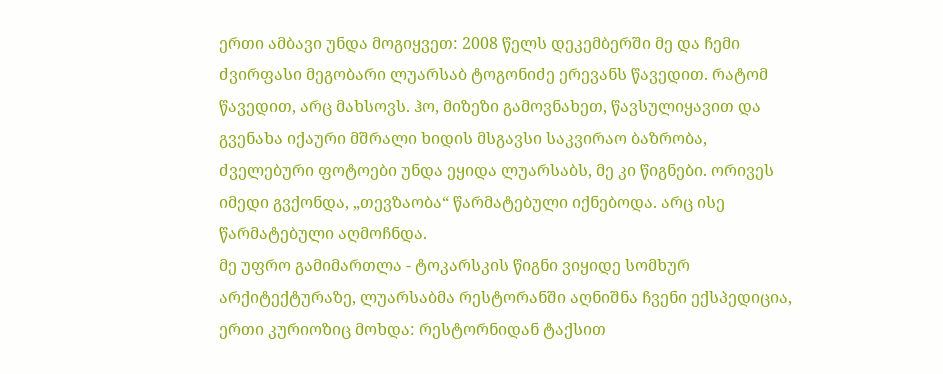ერთი ამბავი უნდა მოგიყვეთ: 2008 წელს დეკემბერში მე და ჩემი ძვირფასი მეგობარი ლუარსაბ ტოგონიძე ერევანს წავედით. რატომ წავედით, არც მახსოვს. ჰო, მიზეზი გამოვნახეთ, წავსულიყავით და გვენახა იქაური მშრალი ხიდის მსგავსი საკვირაო ბაზრობა, ძველებური ფოტოები უნდა ეყიდა ლუარსაბს, მე კი წიგნები. ორივეს იმედი გვქონდა, „თევზაობა“ წარმატებული იქნებოდა. არც ისე წარმატებული აღმოჩნდა.
მე უფრო გამიმართლა - ტოკარსკის წიგნი ვიყიდე სომხურ არქიტექტურაზე, ლუარსაბმა რესტორანში აღნიშნა ჩვენი ექსპედიცია, ერთი კურიოზიც მოხდა: რესტორნიდან ტაქსით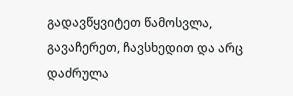გადავწყვიტეთ წამოსვლა, გავაჩერეთ, ჩავსხედით და არც დაძრულა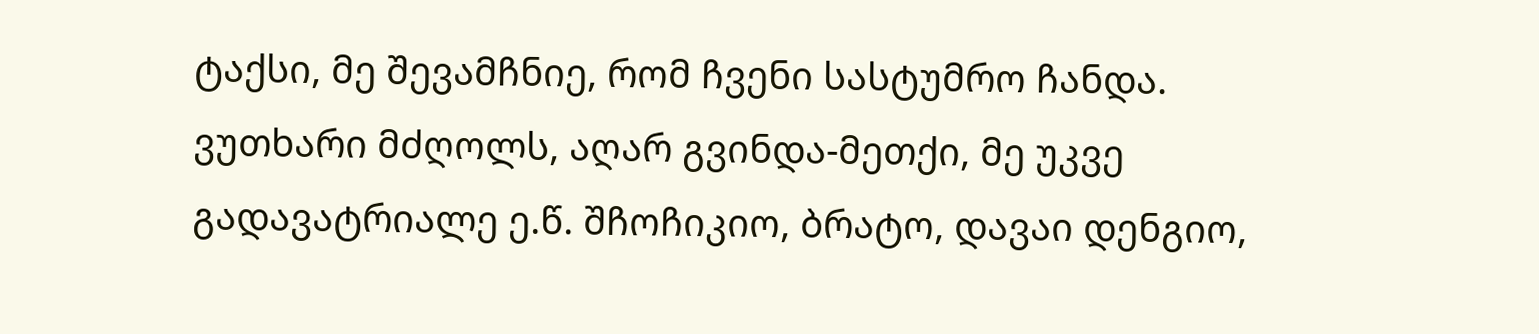ტაქსი, მე შევამჩნიე, რომ ჩვენი სასტუმრო ჩანდა. ვუთხარი მძღოლს, აღარ გვინდა-მეთქი, მე უკვე გადავატრიალე ე.წ. შჩოჩიკიო, ბრატო, დავაი დენგიო,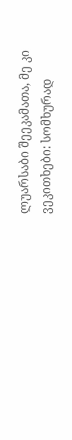ლუარსაბი შეეკამათა, მე კი ვეკითხები: სომხურად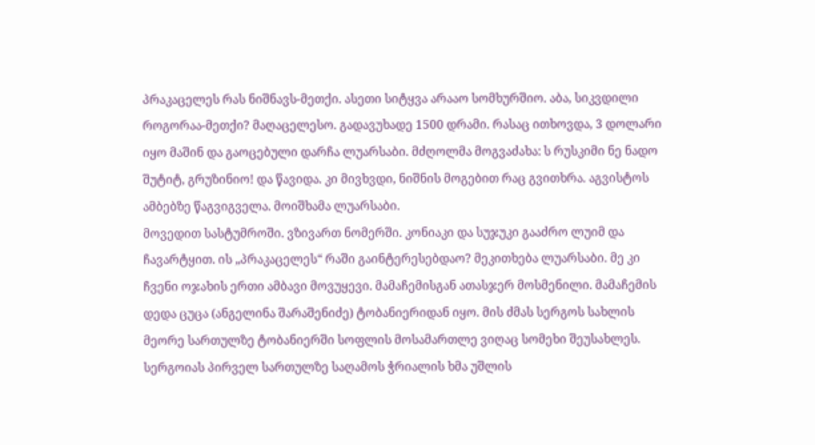პრაკაცელეს რას ნიშნავს-მეთქი. ასეთი სიტყვა არააო სომხურშიო. აბა, სიკვდილი როგორაა-მეთქი? მაღაცელესო. გადავუხადე 1500 დრამი. რასაც ითხოვდა, 3 დოლარი იყო მაშინ და გაოცებული დარჩა ლუარსაბი. მძღოლმა მოგვაძახა: ს რუსკიმი ნე ნადო შუტიტ, გრუზინიო! და წავიდა. კი მივხვდი, ნიშნის მოგებით რაც გვითხრა. აგვისტოს ამბებზე წაგვიგველა. მოიშხამა ლუარსაბი.
მოვედით სასტუმროში. ვზივართ ნომერში. კონიაკი და სუჯუკი გააძრო ლუიმ და ჩავარტყით. ის „პრაკაცელეს“ რაში გაინტერესებდაო? მეკითხება ლუარსაბი. მე კი ჩვენი ოჯახის ერთი ამბავი მოვუყევი. მამაჩემისგან ათასჯერ მოსმენილი. მამაჩემის დედა ცუცა (ანგელინა შარაშენიძე) ტობანიერიდან იყო. მის ძმას სერგოს სახლის მეორე სართულზე ტობანიერში სოფლის მოსამართლე ვიღაც სომეხი შეუსახლეს. სერგოიას პირველ სართულზე საღამოს ჭრიალის ხმა უშლის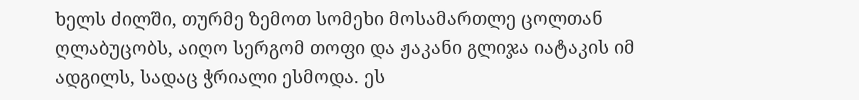ხელს ძილში, თურმე ზემოთ სომეხი მოსამართლე ცოლთან ღლაბუცობს, აიღო სერგომ თოფი და ჟაკანი გლიჯა იატაკის იმ ადგილს, სადაც ჭრიალი ესმოდა. ეს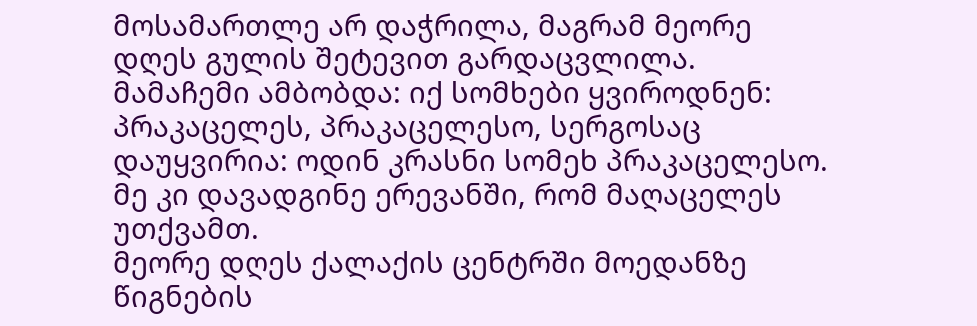მოსამართლე არ დაჭრილა, მაგრამ მეორე დღეს გულის შეტევით გარდაცვლილა. მამაჩემი ამბობდა: იქ სომხები ყვიროდნენ: პრაკაცელეს, პრაკაცელესო, სერგოსაც დაუყვირია: ოდინ კრასნი სომეხ პრაკაცელესო. მე კი დავადგინე ერევანში, რომ მაღაცელეს უთქვამთ.
მეორე დღეს ქალაქის ცენტრში მოედანზე წიგნების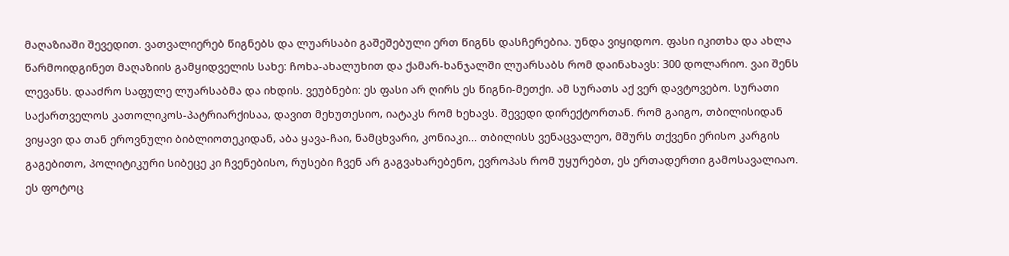მაღაზიაში შევედით. ვათვალიერებ წიგნებს და ლუარსაბი გაშეშებული ერთ წიგნს დასჩერებია. უნდა ვიყიდოო. ფასი იკითხა და ახლა წარმოიდგინეთ მაღაზიის გამყიდველის სახე: ჩოხა-ახალუხით და ქამარ-ხანჯალში ლუარსაბს რომ დაინახავს: 300 დოლარიო. ვაი შენს ლევანს. დააძრო საფულე ლუარსაბმა და იხდის. ვეუბნები: ეს ფასი არ ღირს ეს წიგნი-მეთქი. ამ სურათს აქ ვერ დავტოვებო. სურათი საქართველოს კათოლიკოს-პატრიარქისაა, დავით მეხუთესიო, იატაკს რომ ხეხავს. შევედი დირექტორთან. რომ გაიგო, თბილისიდან ვიყავი და თან ეროვნული ბიბლიოთეკიდან, აბა ყავა-ჩაი, ნამცხვარი, კონიაკი... თბილისს ვენაცვალეო, მშურს თქვენი ერისო კარგის გაგებითო, პოლიტიკური სიბეცე კი ჩვენებისო, რუსები ჩვენ არ გაგვახარებენო, ევროპას რომ უყურებთ, ეს ერთადერთი გამოსავალიაო.
ეს ფოტოც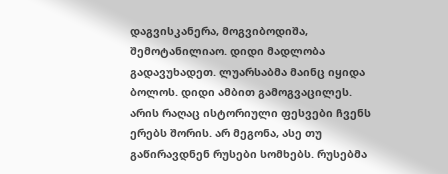დაგვისკანერა, მოგვიბოდიშა, შემოტანილიაო. დიდი მადლობა გადავუხადეთ. ლუარსაბმა მაინც იყიდა ბოლოს. დიდი ამბით გამოგვაცილეს. არის რაღაც ისტორიული ფესვები ჩვენს ერებს შორის. არ მეგონა, ასე თუ გაწირავდნენ რუსები სომხებს. რუსებმა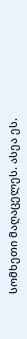სომხეთი მაღაცელეს. ასეა ეს.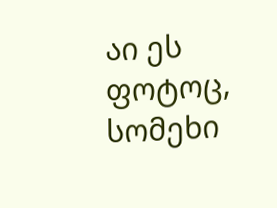აი ეს ფოტოც, სომეხი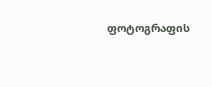ფოტოგრაფის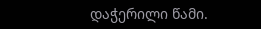დაჭერილი წამი.